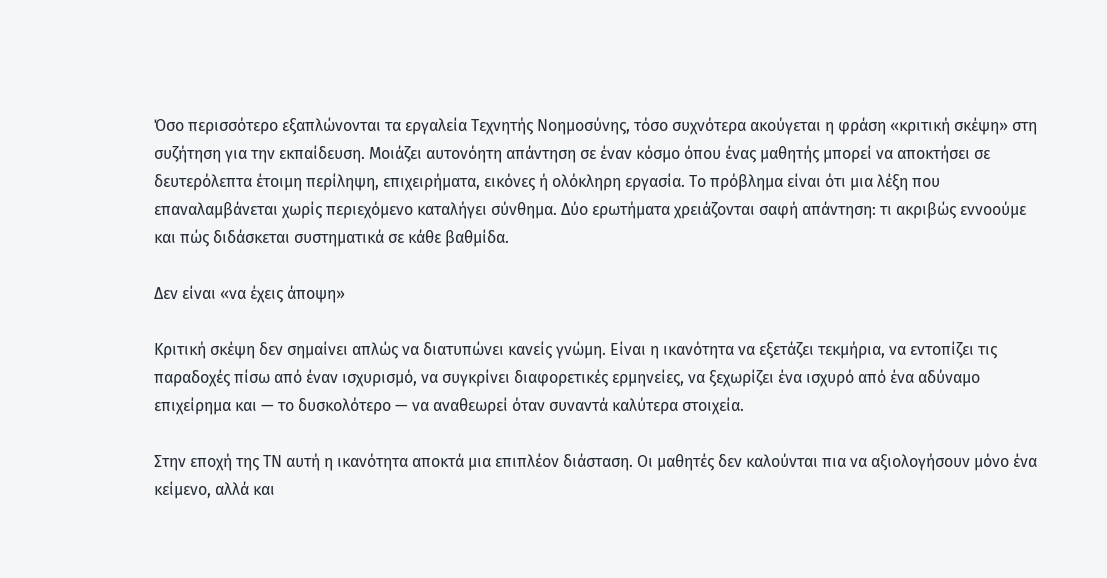Όσο περισσότερο εξαπλώνονται τα εργαλεία Τεχνητής Νοημοσύνης, τόσο συχνότερα ακούγεται η φράση «κριτική σκέψη» στη συζήτηση για την εκπαίδευση. Μοιάζει αυτονόητη απάντηση σε έναν κόσμο όπου ένας μαθητής μπορεί να αποκτήσει σε δευτερόλεπτα έτοιμη περίληψη, επιχειρήματα, εικόνες ή ολόκληρη εργασία. Το πρόβλημα είναι ότι μια λέξη που επαναλαμβάνεται χωρίς περιεχόμενο καταλήγει σύνθημα. Δύο ερωτήματα χρειάζονται σαφή απάντηση: τι ακριβώς εννοούμε και πώς διδάσκεται συστηματικά σε κάθε βαθμίδα.

Δεν είναι «να έχεις άποψη»

Κριτική σκέψη δεν σημαίνει απλώς να διατυπώνει κανείς γνώμη. Είναι η ικανότητα να εξετάζει τεκμήρια, να εντοπίζει τις παραδοχές πίσω από έναν ισχυρισμό, να συγκρίνει διαφορετικές ερμηνείες, να ξεχωρίζει ένα ισχυρό από ένα αδύναμο επιχείρημα και — το δυσκολότερο — να αναθεωρεί όταν συναντά καλύτερα στοιχεία.

Στην εποχή της ΤΝ αυτή η ικανότητα αποκτά μια επιπλέον διάσταση. Οι μαθητές δεν καλούνται πια να αξιολογήσουν μόνο ένα κείμενο, αλλά και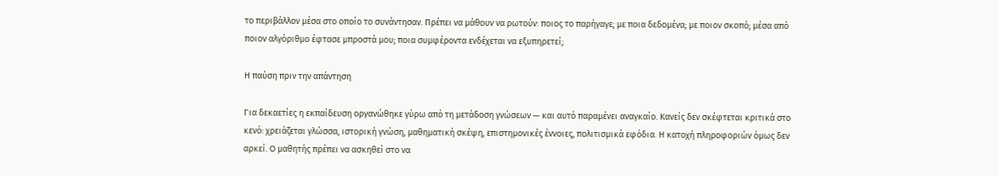το περιβάλλον μέσα στο οποίο το συνάντησαν. Πρέπει να μάθουν να ρωτούν: ποιος το παρήγαγε; με ποια δεδομένα; με ποιον σκοπό; μέσα από ποιον αλγόριθμο έφτασε μπροστά μου; ποια συμφέροντα ενδέχεται να εξυπηρετεί;

Η παύση πριν την απάντηση

Για δεκαετίες η εκπαίδευση οργανώθηκε γύρω από τη μετάδοση γνώσεων — και αυτό παραμένει αναγκαίο. Κανείς δεν σκέφτεται κριτικά στο κενό: χρειάζεται γλώσσα, ιστορική γνώση, μαθηματική σκέψη, επιστημονικές έννοιες, πολιτισμικά εφόδια. Η κατοχή πληροφοριών όμως δεν αρκεί. Ο μαθητής πρέπει να ασκηθεί στο να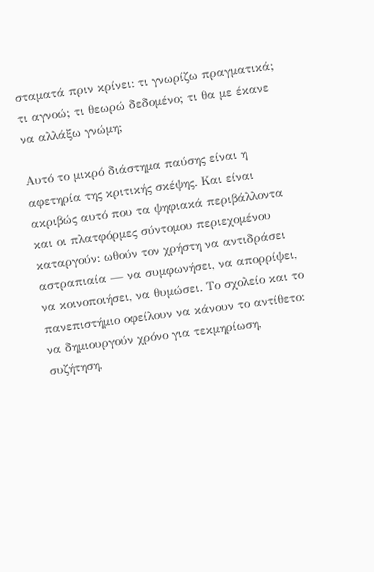σταματά πριν κρίνει: τι γνωρίζω πραγματικά; τι αγνοώ; τι θεωρώ δεδομένο; τι θα με έκανε να αλλάξω γνώμη;

Αυτό το μικρό διάστημα παύσης είναι η αφετηρία της κριτικής σκέψης. Και είναι ακριβώς αυτό που τα ψηφιακά περιβάλλοντα και οι πλατφόρμες σύντομου περιεχομένου καταργούν: ωθούν τον χρήστη να αντιδράσει αστραπιαία — να συμφωνήσει, να απορρίψει, να κοινοποιήσει, να θυμώσει. Το σχολείο και το πανεπιστήμιο οφείλουν να κάνουν το αντίθετο: να δημιουργούν χρόνο για τεκμηρίωση, συζήτηση,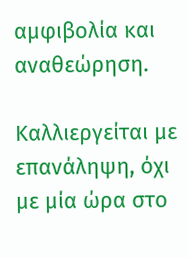αμφιβολία και αναθεώρηση.

Καλλιεργείται με επανάληψη, όχι με μία ώρα στο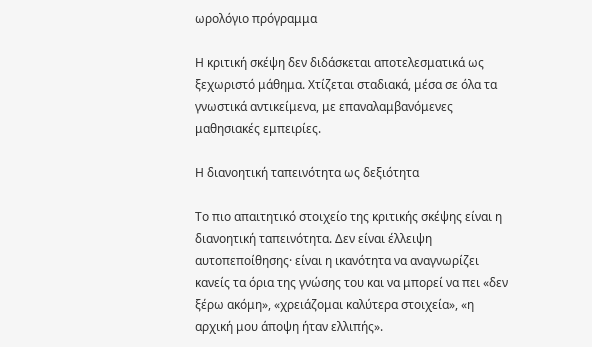ωρολόγιο πρόγραμμα

Η κριτική σκέψη δεν διδάσκεται αποτελεσματικά ως ξεχωριστό μάθημα. Χτίζεται σταδιακά, μέσα σε όλα τα γνωστικά αντικείμενα, με επαναλαμβανόμενες μαθησιακές εμπειρίες.

Η διανοητική ταπεινότητα ως δεξιότητα

Το πιο απαιτητικό στοιχείο της κριτικής σκέψης είναι η διανοητική ταπεινότητα. Δεν είναι έλλειψη αυτοπεποίθησης· είναι η ικανότητα να αναγνωρίζει κανείς τα όρια της γνώσης του και να μπορεί να πει «δεν ξέρω ακόμη», «χρειάζομαι καλύτερα στοιχεία», «η αρχική μου άποψη ήταν ελλιπής».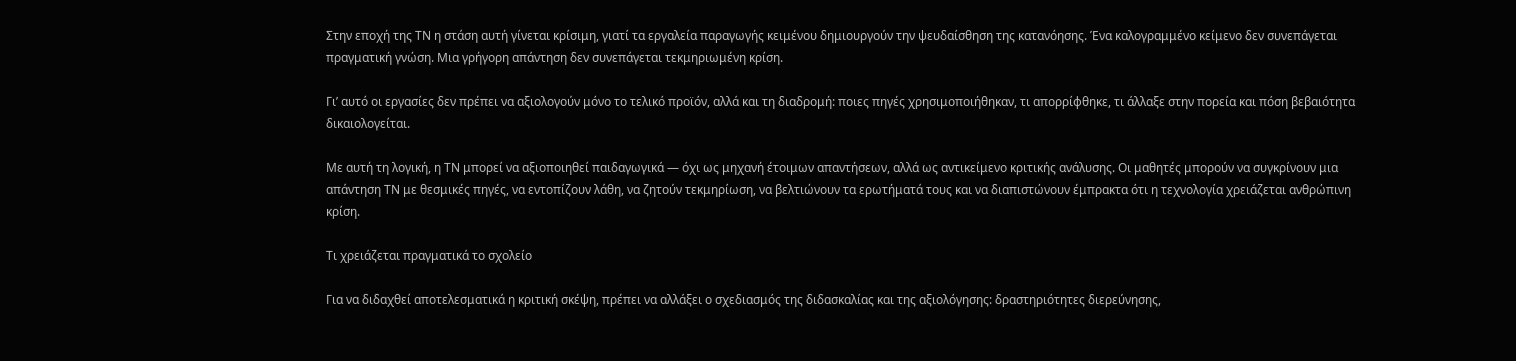Στην εποχή της ΤΝ η στάση αυτή γίνεται κρίσιμη, γιατί τα εργαλεία παραγωγής κειμένου δημιουργούν την ψευδαίσθηση της κατανόησης. Ένα καλογραμμένο κείμενο δεν συνεπάγεται πραγματική γνώση. Μια γρήγορη απάντηση δεν συνεπάγεται τεκμηριωμένη κρίση.

Γι’ αυτό οι εργασίες δεν πρέπει να αξιολογούν μόνο το τελικό προϊόν, αλλά και τη διαδρομή: ποιες πηγές χρησιμοποιήθηκαν, τι απορρίφθηκε, τι άλλαξε στην πορεία και πόση βεβαιότητα δικαιολογείται.

Με αυτή τη λογική, η ΤΝ μπορεί να αξιοποιηθεί παιδαγωγικά — όχι ως μηχανή έτοιμων απαντήσεων, αλλά ως αντικείμενο κριτικής ανάλυσης. Οι μαθητές μπορούν να συγκρίνουν μια απάντηση ΤΝ με θεσμικές πηγές, να εντοπίζουν λάθη, να ζητούν τεκμηρίωση, να βελτιώνουν τα ερωτήματά τους και να διαπιστώνουν έμπρακτα ότι η τεχνολογία χρειάζεται ανθρώπινη κρίση.

Τι χρειάζεται πραγματικά το σχολείο

Για να διδαχθεί αποτελεσματικά η κριτική σκέψη, πρέπει να αλλάξει ο σχεδιασμός της διδασκαλίας και της αξιολόγησης: δραστηριότητες διερεύνησης,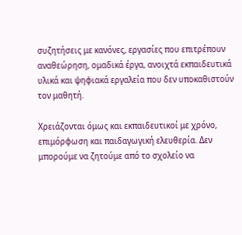συζητήσεις με κανόνες, εργασίες που επιτρέπουν αναθεώρηση, ομαδικά έργα, ανοιχτά εκπαιδευτικά υλικά και ψηφιακά εργαλεία που δεν υποκαθιστούν τον μαθητή.

Χρειάζονται όμως και εκπαιδευτικοί με χρόνο, επιμόρφωση και παιδαγωγική ελευθερία. Δεν μπορούμε να ζητούμε από το σχολείο να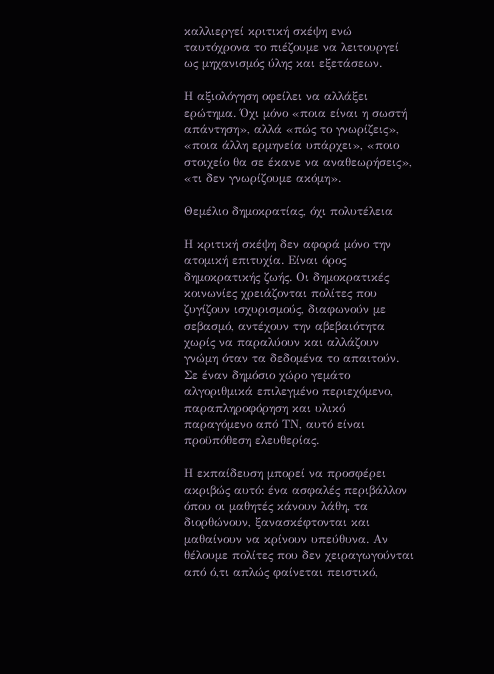καλλιεργεί κριτική σκέψη ενώ ταυτόχρονα το πιέζουμε να λειτουργεί ως μηχανισμός ύλης και εξετάσεων.

Η αξιολόγηση οφείλει να αλλάξει ερώτημα. Όχι μόνο «ποια είναι η σωστή απάντηση», αλλά «πώς το γνωρίζεις», «ποια άλλη ερμηνεία υπάρχει», «ποιο στοιχείο θα σε έκανε να αναθεωρήσεις», «τι δεν γνωρίζουμε ακόμη».

Θεμέλιο δημοκρατίας, όχι πολυτέλεια

Η κριτική σκέψη δεν αφορά μόνο την ατομική επιτυχία. Είναι όρος δημοκρατικής ζωής. Οι δημοκρατικές κοινωνίες χρειάζονται πολίτες που ζυγίζουν ισχυρισμούς, διαφωνούν με σεβασμό, αντέχουν την αβεβαιότητα χωρίς να παραλύουν και αλλάζουν γνώμη όταν τα δεδομένα το απαιτούν. Σε έναν δημόσιο χώρο γεμάτο αλγοριθμικά επιλεγμένο περιεχόμενο, παραπληροφόρηση και υλικό παραγόμενο από ΤΝ, αυτό είναι προϋπόθεση ελευθερίας.

Η εκπαίδευση μπορεί να προσφέρει ακριβώς αυτό: ένα ασφαλές περιβάλλον όπου οι μαθητές κάνουν λάθη, τα διορθώνουν, ξανασκέφτονται και μαθαίνουν να κρίνουν υπεύθυνα. Αν θέλουμε πολίτες που δεν χειραγωγούνται από ό,τι απλώς φαίνεται πειστικό,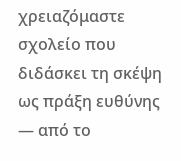χρειαζόμαστε σχολείο που διδάσκει τη σκέψη ως πράξη ευθύνης — από το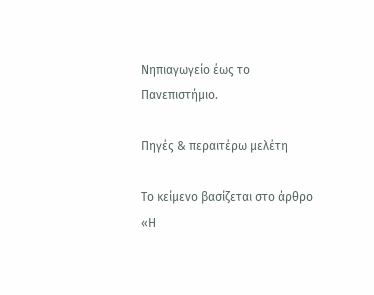Νηπιαγωγείο έως το Πανεπιστήμιο.

Πηγές & περαιτέρω μελέτη

Το κείμενο βασίζεται στο άρθρο «Η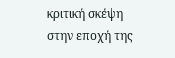κριτική σκέψη στην εποχή της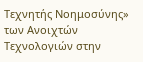Τεχνητής Νοημοσύνης» των Ανοιχτών Τεχνολογιών στην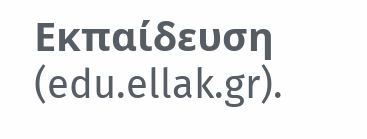Εκπαίδευση (edu.ellak.gr).